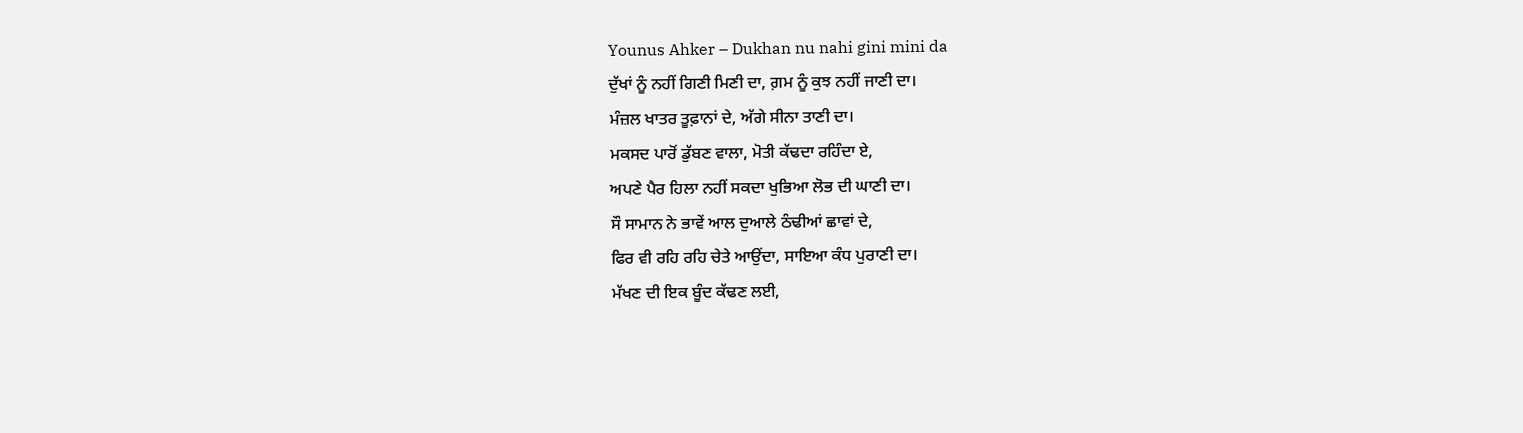Younus Ahker – Dukhan nu nahi gini mini da
ਦੁੱਖਾਂ ਨੂੰ ਨਹੀਂ ਗਿਣੀ ਮਿਣੀ ਦਾ, ਗ਼ਮ ਨੂੰ ਕੁਝ ਨਹੀਂ ਜਾਣੀ ਦਾ।
ਮੰਜ਼ਲ ਖਾਤਰ ਤੂਫ਼ਾਨਾਂ ਦੇ, ਅੱਗੇ ਸੀਨਾ ਤਾਣੀ ਦਾ।
ਮਕਸਦ ਪਾਰੋਂ ਡੁੱਬਣ ਵਾਲਾ, ਮੋਤੀ ਕੱਢਦਾ ਰਹਿੰਦਾ ਏ,
ਅਪਣੇ ਪੈਰ ਹਿਲਾ ਨਹੀਂ ਸਕਦਾ ਖੁਭਿਆ ਲੋਭ ਦੀ ਘਾਣੀ ਦਾ।
ਸੌ ਸਾਮਾਨ ਨੇ ਭਾਵੇਂ ਆਲ ਦੁਆਲੇ ਠੰਢੀਆਂ ਛਾਵਾਂ ਦੇ,
ਫਿਰ ਵੀ ਰਹਿ ਰਹਿ ਚੇਤੇ ਆਉਂਦਾ, ਸਾਇਆ ਕੰਧ ਪੁਰਾਣੀ ਦਾ।
ਮੱਖਣ ਦੀ ਇਕ ਬੂੰਦ ਕੱਢਣ ਲਈ,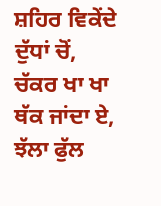ਸ਼ਹਿਰ ਵਿਕੇਂਦੇ ਦੁੱਧਾਂ ਚੋਂ,
ਚੱਕਰ ਖਾ ਖਾ ਥੱਕ ਜਾਂਦਾ ਏ, ਝੱਲਾ ਫੁੱਲ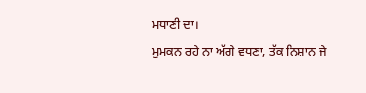ਮਧਾਣੀ ਦਾ।
ਮੁਮਕਨ ਰਹੇ ਨਾ ਅੱਗੇ ਵਧਣਾ, ਤੱਕ ਨਿਸ਼ਾਨ ਜੇ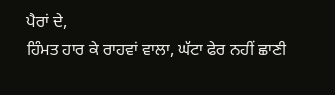ਪੈਰਾਂ ਦੇ,
ਹਿੰਮਤ ਹਾਰ ਕੇ ਰਾਹਵਾਂ ਵਾਲਾ, ਘੱਟਾ ਫੇਰ ਨਹੀਂ ਛਾਣੀ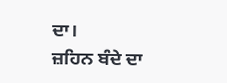ਦਾ।
ਜ਼ਹਿਨ ਬੰਦੇ ਦਾ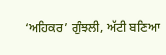‘ਅਹਿਕਰ’ ਗੁੰਝਲੀ, ਅੱਟੀ ਬਣਿਆ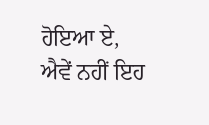ਹੋਇਆ ਏ,
ਐਵੇਂ ਨਹੀਂ ਇਹ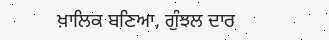ਖ਼ਾਲਿਕ ਬਣਿਆ, ਗੁੰਝਲ ਦਾਰ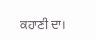ਕਹਾਣੀ ਦਾ।